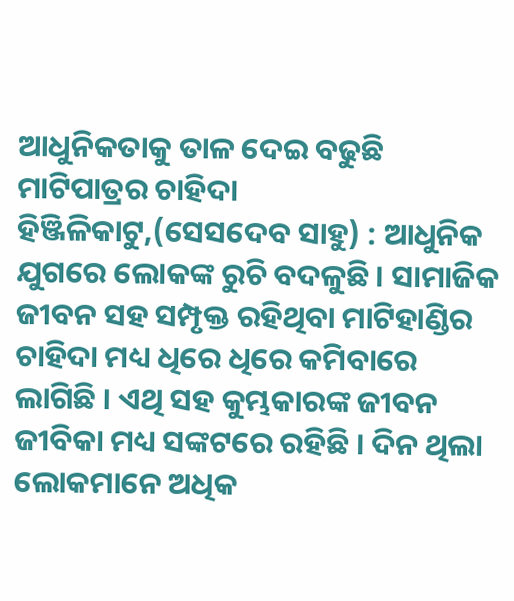ଆଧୁନିକତାକୁ ତାଳ ଦେଇ ବଢୁଛି ମାଟିପାତ୍ରର ଚାହିଦା
ହିଞ୍ଜିଳିକାଟୁ,(ସେସଦେବ ସାହୁ) : ଆଧୁନିକ ଯୁଗରେ ଲୋକଙ୍କ ରୁଚି ବଦଳୁଛି । ସାମାଜିକ ଜୀବନ ସହ ସମ୍ପୃକ୍ତ ରହିଥିବା ମାଟିହାଣ୍ଡିର ଚାହିଦା ମଧ୍ୟ ଧିରେ ଧିରେ କମିବାରେ ଲାଗିଛି । ଏଥି ସହ କୁମ୍ଭକାରଙ୍କ ଜୀବନ ଜୀବିକା ମଧ୍ୟ ସଙ୍କଟରେ ରହିଛି । ଦିନ ଥିଲା ଲୋକମାନେ ଅଧିକ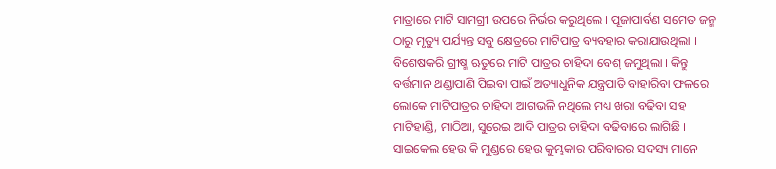ମାତ୍ରାରେ ମାଟି ସାମଗ୍ରୀ ଉପରେ ନିର୍ଭର କରୁଥିଲେ । ପୂଜାପାର୍ବଣ ସମେତ ଜନ୍ମ ଠାରୁ ମୃତ୍ୟୁ ପର୍ଯ୍ୟନ୍ତ ସବୁ କ୍ଷେତ୍ରରେ ମାଟିପାତ୍ର ବ୍ୟବହାର କରାଯାଉଥିଲା । ବିଶେଷକରି ଗ୍ରୀଷ୍ମ ଋତୁରେ ମାଟି ପାତ୍ରର ଚାହିଦା ବେଶ୍ ଜମୁଥିଲା । କିନ୍ତୁ ବର୍ତ୍ତମାନ ଥଣ୍ଡାପାଣି ପିଇବା ପାଇଁ ଅତ୍ୟାଧୁନିକ ଯନ୍ତ୍ରପାତି ବାହାରିବା ଫଳରେ ଲୋକେ ମାଟିପାତ୍ରର ଚାହିଦା ଆଗଭଳି ନଥିଲେ ମଧ୍ୟ ଖରା ବଢିବା ସହ ମାଟିହାଣ୍ଡି, ମାଠିଆ, ସୁରେଇ ଆଦି ପାତ୍ରର ଚାହିଦା ବଢିବାରେ ଲାଗିଛି । ସାଇକେଲ ହେଉ କି ମୁଣ୍ଡରେ ହେଉ କୁମ୍ଭକାର ପରିବାରର ସଦସ୍ୟ ମାନେ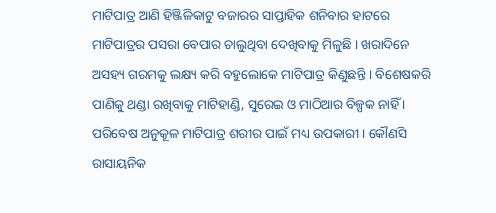ମାଟିପାତ୍ର ଆଣି ହିଞ୍ଜିଳିକାଟୁ ବଜାରର ସାପ୍ତାହିକ ଶନିବାର ହାଟରେ ମାଟିପାତ୍ରର ପସରା ବେପାର ଚାଲୁଥିବା ଦେଖିବାକୁ ମିଳୁଛି । ଖରାଦିନେ ଅସହ୍ୟ ଗରମକୁ ଲକ୍ଷ୍ୟ କରି ବହୁଲୋକେ ମାଟିପାତ୍ର କିଣୁଛନ୍ତି । ବିଶେଷକରି ପାଣିକୁ ଥଣ୍ଡା ରଖିବାକୁ ମାଟିହାଣ୍ଡି, ସୁରେଇ ଓ ମାଠିଆର ବିଳ୍ପକ ନାହିଁ । ପରିବେଷ ଅନୁକୂଳ ମାଟିପାତ୍ର ଶରୀର ପାଇଁ ମଧ୍ୟ ଉପକାରୀ । କୌଣସି ରାସାୟନିକ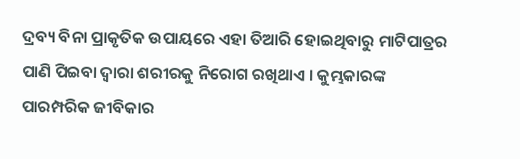ଦ୍ରବ୍ୟ ବିନା ପ୍ରାକୃତିକ ଉପାୟରେ ଏହା ତିଆରି ହୋଇଥିବାରୁ ମାଟିପାତ୍ରର ପାଣି ପିଇବା ଦ୍ୱାରା ଶରୀରକୁ ନିରୋଗ ରଖିଥାଏ । କୁମ୍ଭକାରଙ୍କ ପାରମ୍ପରିକ ଜୀବିକାର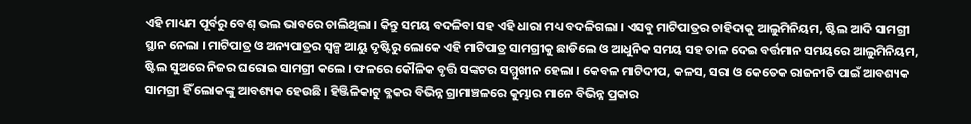ଏହି ମାଧ୍ୟମ ପୂର୍ବରୁ ବେଶ୍ ଭଲ ଭାବରେ ଚାଲିଥିଲା । କିନ୍ତୁ ସମୟ ବଦଳିବା ସହ ଏହି ଧାରା ମଧ୍ୟ ବଦଳିଗଲା । ଏସବୁ ମାଟିପାତ୍ରର ଚାହିଦାକୁ ଆଲୁମିନିୟମ, ଷ୍ଟିଲ ଆଦି ସାମଗ୍ରୀ ସ୍ଥାନ ନେଲା । ମାଟିପାତ୍ର ଓ ଅନ୍ୟପାତ୍ରର ସ୍ୱଳ୍ପ ଆୟୁ ଦୃଷ୍ଟିରୁ ଲୋକେ ଏହି ମାଟିପାତ୍ର ସାମଗ୍ରୀକୁ ଛାଡିଲେ ଓ ଆଧୁନିକ ସମୟ ସହ ତାଳ ଦେଇ ବର୍ତ୍ତମାନ ସମୟରେ ଆଲୁମିନିୟମ, ଷ୍ଟିଲ ସୁଅରେ ନିଜର ଘରୋଇ ସାମଗ୍ରୀ କଲେ । ଫଳରେ କୌଳିକ ବୃତ୍ତି ସଙ୍କଟର ସମ୍ମୁଖୀନ ହେଲା । କେବଳ ମାଟିଦୀପ, କଳସ, ସରା ଓ କେତେକ ରାଜନୀତି ପାଇଁ ଆବଶ୍ୟକ ସାମଗ୍ରୀ ହିଁ ଲୋକଙ୍କୁ ଆବଶ୍ୟକ ହେଉଛି । ହିଞ୍ଜିଳିକାଟୁ ବ୍ଳକର ବିଭିନ୍ନ ଗ୍ରାମାଞ୍ଚଳରେ କୁମ୍ଭାର ମାନେ ବିଭିନ୍ନ ପ୍ରକାର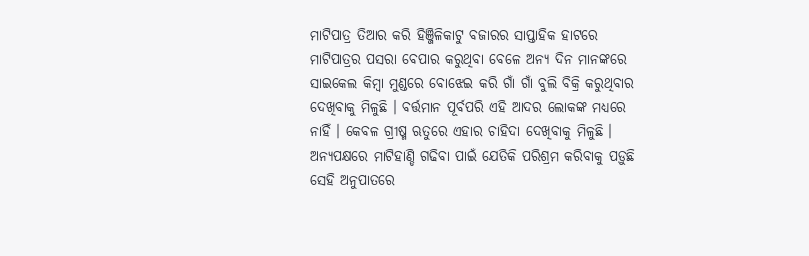ମାଟିପାତ୍ର ତିଆର କରି ହିଞ୍ଜିଳିକାଟୁ ବଜାରର ସାପ୍ତାହିକ ହାଟରେ ମାଟିପାତ୍ରର ପସରା ବେପାର କରୁଥିବା ବେଳେ ଅନ୍ୟ ଦିନ ମାନଙ୍କରେ ସାଇକେଲ କିମ୍ବା ମୁଣ୍ଡରେ ବୋଝେଇ କରି ଗାଁ ଗାଁ ବୁଲି ବିକ୍ରି କରୁଥିବାର ଦେଖିବାକୁ ମିଳୁଛି । ବର୍ତ୍ତମାନ ପୂର୍ବପରି ଏହି ଆଦର ଲୋକଙ୍କ ମଧ୍ୟରେ ନାହିଁ । କେବଳ ଗ୍ରୀଷ୍ମ ଋତୁରେ ଏହାର ଚାହିଦା ଦେଖିବାକୁ ମିଳୁଛି । ଅନ୍ୟପକ୍ଷରେ ମାଟିହାଣ୍ଡି ଗଢିବା ପାଇଁ ଯେତିକି ପରିଶ୍ରମ କରିବାକୁ ପଡ଼ୁଛି ସେହି ଅନୁପାତରେ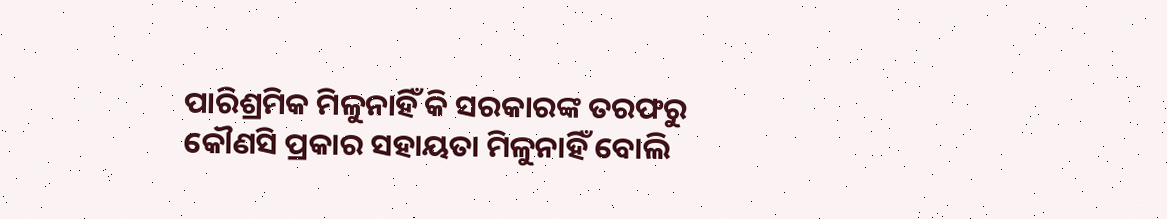ପାରିଶ୍ରମିକ ମିଳୁନାହିଁ କି ସରକାରଙ୍କ ତରଫରୁ କୌଣସି ପ୍ରକାର ସହାୟତା ମିଳୁନାହିଁ ବୋଲି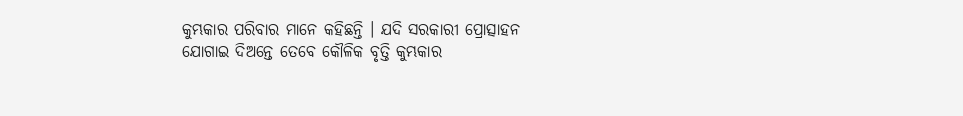କୁମ୍ଭକାର ପରିବାର ମାନେ କହିଛନ୍ତି । ଯଦି ସରକାରୀ ପ୍ରୋତ୍ସାହନ ଯୋଗାଇ ଦିଅନ୍ତେ ତେବେ କୌଳିକ ବୃତ୍ତି କୁମ୍ଭକାର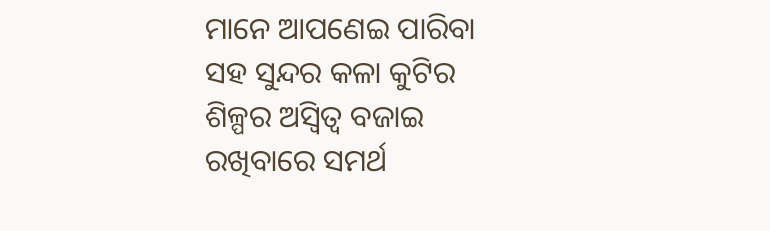ମାନେ ଆପଣେଇ ପାରିବା ସହ ସୁନ୍ଦର କଳା କୁଟିର ଶିଳ୍ପର ଅସ୍ୱିତ୍ୱ ବଜାଇ ରଖିବାରେ ସମର୍ଥ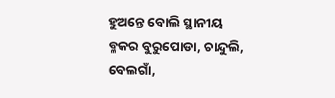ହୁଅନ୍ତେ ବୋଲି ସ୍ଥାନୀୟ ବ୍ଳକର ବୁରୁପୋଡା, ଚାନ୍ଦୁଲି, ବେଲଗାଁ,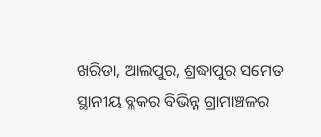ଖରିଡା, ଆଲପୁର, ଶ୍ରଦ୍ଧାପୁର ସମେତ ସ୍ଥାନୀୟ ବ୍ଳକର ବିଭିନ୍ନ ଗ୍ରାମାଞ୍ଚଳର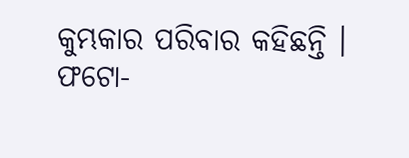କୁମ୍ଭକାର ପରିବାର କହିଛନ୍ତି ।
ଫଟୋ-